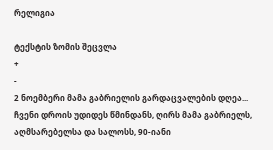რელიგია

ტექსტის ზომის შეცვლა
+
-
2 ნოემბერი მამა გაბრიელის გარდაცვალების დღეა...
ჩვენი დროის უდიდეს წმინდანს, ღირს მამა გაბრიელს, აღმსარებელსა და სალოსს, 90-იანი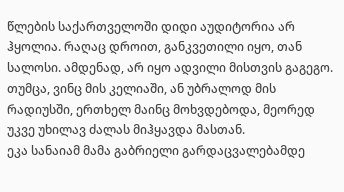წლების საქართველოში დიდი აუდიტორია არ ჰყოლია. რაღაც დროით, განკვეთილი იყო, თან სალოსი. ამდენად, არ იყო ადვილი მისთვის გაგეგო. თუმცა, ვინც მის კელიაში, ან უბრალოდ მის რადიუსში, ერთხელ მაინც მოხვდებოდა, მეორედ უკვე უხილავ ძალას მიჰყავდა მასთან.
ეკა სანაიამ მამა გაბრიელი გარდაცვალებამდე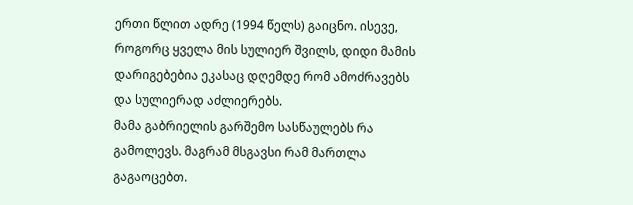ერთი წლით ადრე (1994 წელს) გაიცნო. ისევე, როგორც ყველა მის სულიერ შვილს, დიდი მამის დარიგებებია ეკასაც დღემდე რომ ამოძრავებს და სულიერად აძლიერებს.
მამა გაბრიელის გარშემო სასწაულებს რა გამოლევს. მაგრამ მსგავსი რამ მართლა გაგაოცებთ.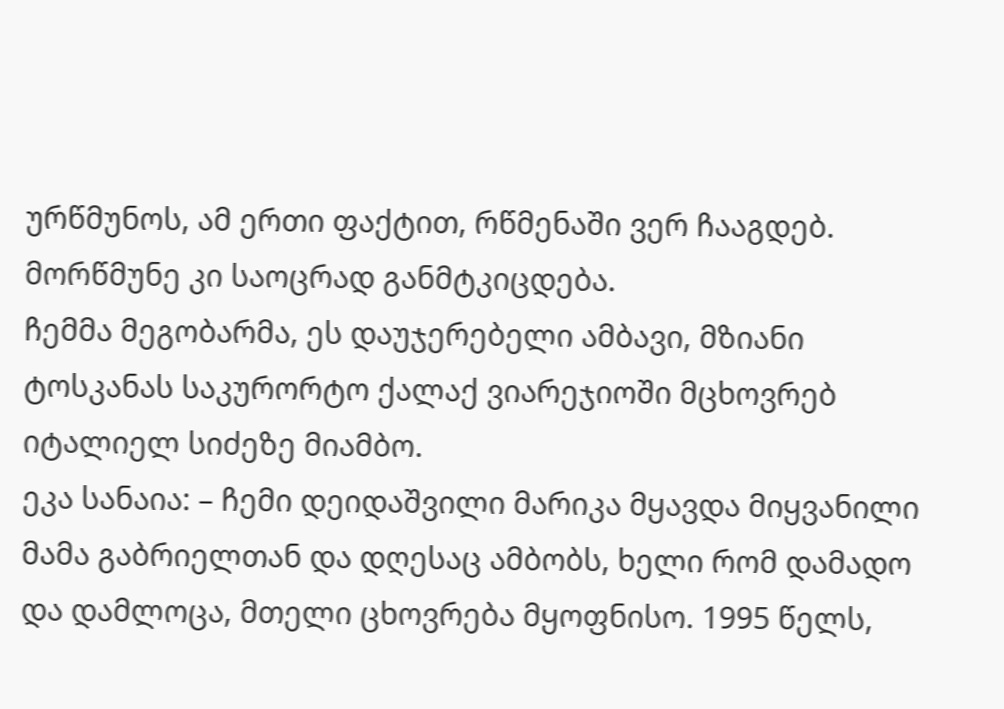ურწმუნოს, ამ ერთი ფაქტით, რწმენაში ვერ ჩააგდებ. მორწმუნე კი საოცრად განმტკიცდება.
ჩემმა მეგობარმა, ეს დაუჯერებელი ამბავი, მზიანი ტოსკანას საკურორტო ქალაქ ვიარეჯიოში მცხოვრებ იტალიელ სიძეზე მიამბო.
ეკა სანაია: – ჩემი დეიდაშვილი მარიკა მყავდა მიყვანილი მამა გაბრიელთან და დღესაც ამბობს, ხელი რომ დამადო და დამლოცა, მთელი ცხოვრება მყოფნისო. 1995 წელს,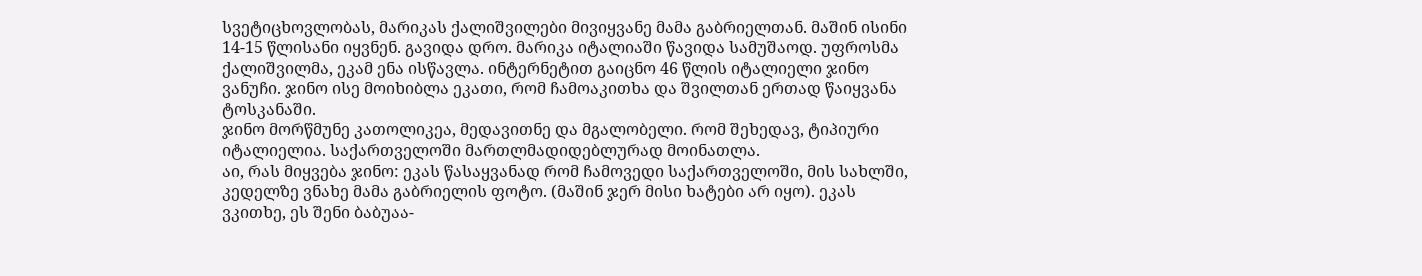სვეტიცხოვლობას, მარიკას ქალიშვილები მივიყვანე მამა გაბრიელთან. მაშინ ისინი 14-15 წლისანი იყვნენ. გავიდა დრო. მარიკა იტალიაში წავიდა სამუშაოდ. უფროსმა ქალიშვილმა, ეკამ ენა ისწავლა. ინტერნეტით გაიცნო 46 წლის იტალიელი ჯინო ვანუჩი. ჯინო ისე მოიხიბლა ეკათი, რომ ჩამოაკითხა და შვილთან ერთად წაიყვანა ტოსკანაში.
ჯინო მორწმუნე კათოლიკეა, მედავითნე და მგალობელი. რომ შეხედავ, ტიპიური იტალიელია. საქართველოში მართლმადიდებლურად მოინათლა.
აი, რას მიყვება ჯინო: ეკას წასაყვანად რომ ჩამოვედი საქართველოში, მის სახლში, კედელზე ვნახე მამა გაბრიელის ფოტო. (მაშინ ჯერ მისი ხატები არ იყო). ეკას ვკითხე, ეს შენი ბაბუაა-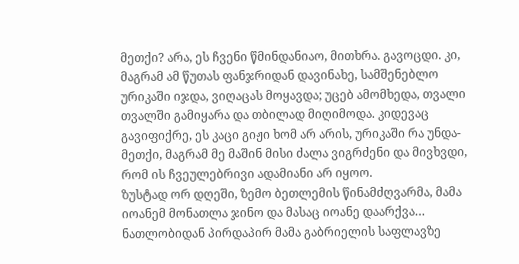მეთქი? არა, ეს ჩვენი წმინდანიაო, მითხრა. გავოცდი. კი, მაგრამ ამ წუთას ფანჯრიდან დავინახე, სამშენებლო ურიკაში იჯდა, ვიღაცას მოყავდა; უცებ ამომხედა, თვალი თვალში გამიყარა და თბილად მიღიმოდა. კიდევაც გავიფიქრე, ეს კაცი გიჟი ხომ არ არის, ურიკაში რა უნდა-მეთქი, მაგრამ მე მაშინ მისი ძალა ვიგრძენი და მივხვდი, რომ ის ჩვეულებრივი ადამიანი არ იყოო.
ზუსტად ორ დღეში, ზემო ბეთლემის წინამძღვარმა, მამა იოანემ მონათლა ჯინო და მასაც იოანე დაარქვა… ნათლობიდან პირდაპირ მამა გაბრიელის საფლავზე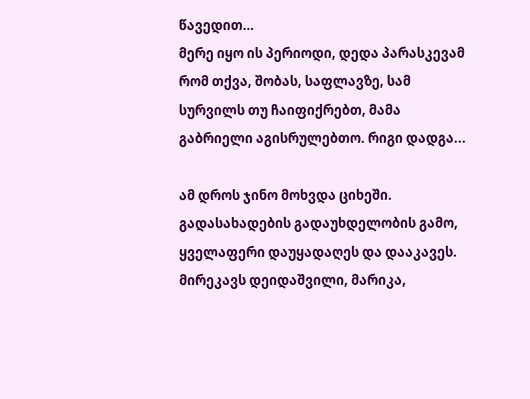წავედით…
მერე იყო ის პერიოდი, დედა პარასკევამ რომ თქვა, შობას, საფლავზე, სამ სურვილს თუ ჩაიფიქრებთ, მამა გაბრიელი აგისრულებთო. რიგი დადგა...

ამ დროს ჯინო მოხვდა ციხეში. გადასახადების გადაუხდელობის გამო, ყველაფერი დაუყადაღეს და დააკავეს.
მირეკავს დეიდაშვილი, მარიკა,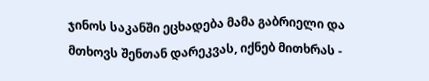ჯინოს საკანში ეცხადება მამა გაბრიელი და მთხოვს შენთან დარეკვას, იქნებ მითხრას -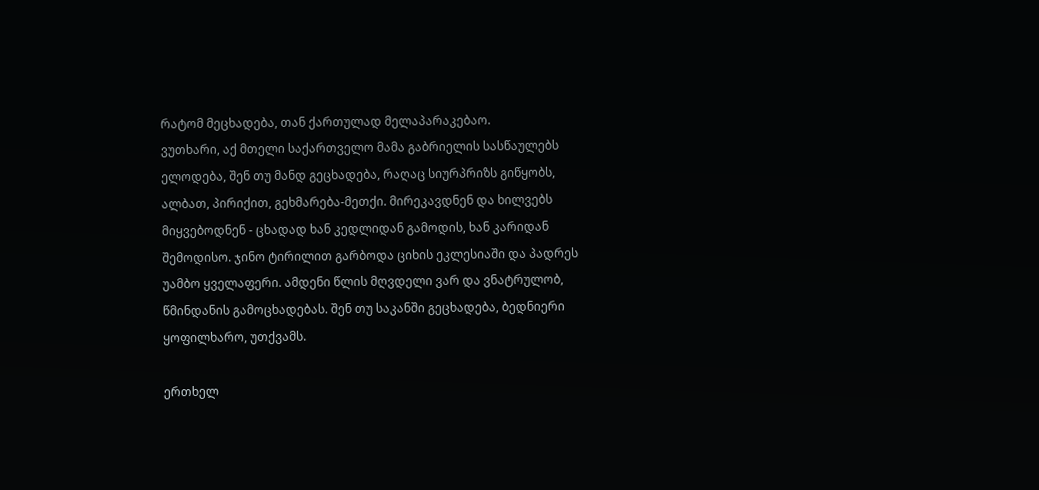რატომ მეცხადება, თან ქართულად მელაპარაკებაო.
ვუთხარი, აქ მთელი საქართველო მამა გაბრიელის სასწაულებს ელოდება, შენ თუ მანდ გეცხადება, რაღაც სიურპრიზს გიწყობს, ალბათ, პირიქით, გეხმარება-მეთქი. მირეკავდნენ და ხილვებს მიყვებოდნენ - ცხადად ხან კედლიდან გამოდის, ხან კარიდან შემოდისო. ჯინო ტირილით გარბოდა ციხის ეკლესიაში და პადრეს უამბო ყველაფერი. ამდენი წლის მღვდელი ვარ და ვნატრულობ, წმინდანის გამოცხადებას. შენ თუ საკანში გეცხადება, ბედნიერი ყოფილხარო, უთქვამს.

ერთხელ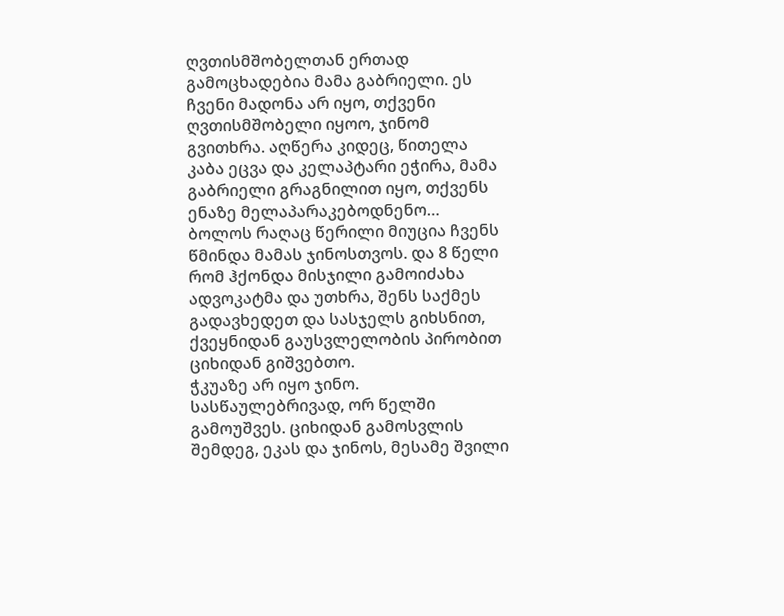ღვთისმშობელთან ერთად გამოცხადებია მამა გაბრიელი. ეს ჩვენი მადონა არ იყო, თქვენი ღვთისმშობელი იყოო, ჯინომ გვითხრა. აღწერა კიდეც, წითელა კაბა ეცვა და კელაპტარი ეჭირა, მამა გაბრიელი გრაგნილით იყო, თქვენს ენაზე მელაპარაკებოდნენო…
ბოლოს რაღაც წერილი მიუცია ჩვენს წმინდა მამას ჯინოსთვოს. და 8 წელი რომ ჰქონდა მისჯილი გამოიძახა ადვოკატმა და უთხრა, შენს საქმეს გადავხედეთ და სასჯელს გიხსნით, ქვეყნიდან გაუსვლელობის პირობით ციხიდან გიშვებთო.
ჭკუაზე არ იყო ჯინო. სასწაულებრივად, ორ წელში გამოუშვეს. ციხიდან გამოსვლის შემდეგ, ეკას და ჯინოს, მესამე შვილი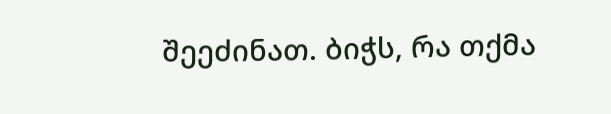შეეძინათ. ბიჭს, რა თქმა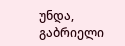უნდა, გაბრიელი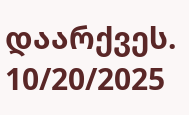დაარქვეს.
10/20/2025